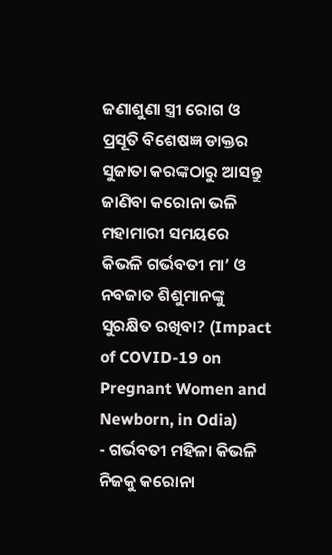ଜଣାଶୁଣା ସ୍ତ୍ରୀ ରୋଗ ଓ ପ୍ରସୂତି ବିଶେଷଜ୍ଞ ଡାକ୍ତର ସୁଜାତା କରଙ୍କଠାରୁ ଆସନ୍ତୁ ଜାଣିବା କରୋନା ଭଳି ମହାମାରୀ ସମୟରେ କିଭଳି ଗର୍ଭବତୀ ମା’ ଓ ନବଜାତ ଶିଶୁମାନଙ୍କୁ ସୁରକ୍ଷିତ ରଖିବା? (Impact of COVID-19 on Pregnant Women and Newborn, in Odia)
- ଗର୍ଭବତୀ ମହିଳା କିଭଳି ନିଜକୁ କରୋନା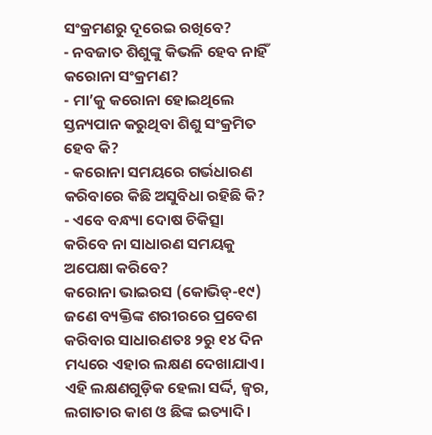ସଂକ୍ରମଣରୁ ଦୂରେଇ ରଖିବେ?
- ନବଜାତ ଶିଶୁଙ୍କୁ କିଭଳି ହେବ ନାହିଁ କରୋନା ସଂକ୍ରମଣ?
- ମା’କୁ କରୋନା ହୋଇଥିଲେ ସ୍ତନ୍ୟପାନ କରୁଥିବା ଶିଶୁ ସଂକ୍ରମିତ ହେବ କି?
- କରୋନା ସମୟରେ ଗର୍ଭଧାରଣ କରିବାରେ କିଛି ଅସୁବିଧା ରହିଛି କି?
- ଏବେ ବନ୍ଧ୍ୟା ଦୋଷ ଚିକିତ୍ସା କରିବେ ନା ସାଧାରଣ ସମୟକୁ ଅପେକ୍ଷା କରିବେ?
କରୋନା ଭାଇରସ (କୋଭିଡ୍-୧୯) ଜଣେ ବ୍ୟକ୍ତିଙ୍କ ଶରୀରରେ ପ୍ରବେଶ କରିବାର ସାଧାରଣତଃ ୨ରୁ ୧୪ ଦିନ ମଧ୍ୟରେ ଏହାର ଲକ୍ଷଣ ଦେଖାଯାଏ। ଏହି ଲକ୍ଷଣଗୁଡ଼ିକ ହେଲା ସର୍ଦ୍ଦି, ଜ୍ୱର, ଲଗାତାର କାଶ ଓ ଛିଙ୍କ ଇତ୍ୟାଦି।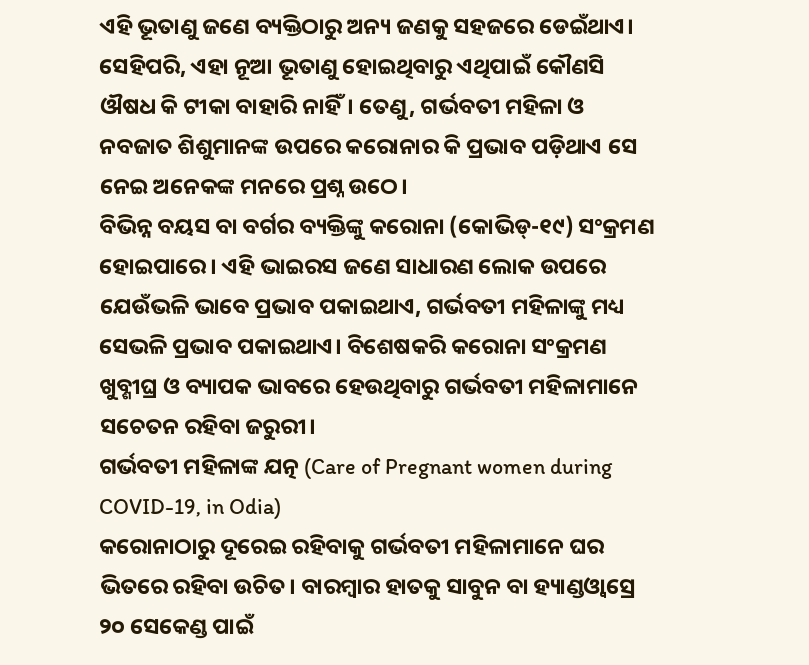ଏହି ଭୂତାଣୁ ଜଣେ ବ୍ୟକ୍ତିଠାରୁ ଅନ୍ୟ ଜଣକୁ ସହଜରେ ଡେଇଁଥାଏ। ସେହିପରି, ଏହା ନୂଆ ଭୂତାଣୁ ହୋଇଥିବାରୁ ଏଥିପାଇଁ କୌଣସି ଔଷଧ କି ଟୀକା ବାହାରି ନାହିଁ। ତେଣୁ, ଗର୍ଭବତୀ ମହିଳା ଓ ନବଜାତ ଶିଶୁମାନଙ୍କ ଉପରେ କରୋନାର କି ପ୍ରଭାବ ପଡ଼ିଥାଏ ସେ ନେଇ ଅନେକଙ୍କ ମନରେ ପ୍ରଶ୍ନ ଉଠେ।
ବିଭିନ୍ନ ବୟସ ବା ବର୍ଗର ବ୍ୟକ୍ତିଙ୍କୁ କରୋନା (କୋଭିଡ୍-୧୯) ସଂକ୍ରମଣ ହୋଇପାରେ। ଏହି ଭାଇରସ ଜଣେ ସାଧାରଣ ଲୋକ ଉପରେ ଯେଉଁଭଳି ଭାବେ ପ୍ରଭାବ ପକାଇଥାଏ, ଗର୍ଭବତୀ ମହିଳାଙ୍କୁ ମଧ୍ୟ ସେଭଳି ପ୍ରଭାବ ପକାଇଥାଏ। ବିଶେଷକରି କରୋନା ସଂକ୍ରମଣ ଖୁବ୍ଶୀଘ୍ର ଓ ବ୍ୟାପକ ଭାବରେ ହେଉଥିବାରୁ ଗର୍ଭବତୀ ମହିଳାମାନେ ସଚେତନ ରହିବା ଜରୁରୀ।
ଗର୍ଭବତୀ ମହିଳାଙ୍କ ଯତ୍ନ (Care of Pregnant women during COVID-19, in Odia)
କରୋନାଠାରୁ ଦୂରେଇ ରହିବାକୁ ଗର୍ଭବତୀ ମହିଳାମାନେ ଘର ଭିତରେ ରହିବା ଉଚିତ। ବାରମ୍ବାର ହାତକୁ ସାବୁନ ବା ହ୍ୟାଣ୍ଡଓ୍ୱାସ୍ରେ ୨୦ ସେକେଣ୍ଡ ପାଇଁ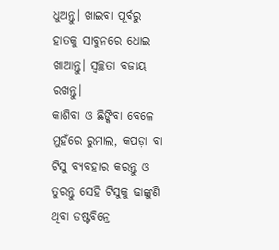ଧୁଅନ୍ତୁ। ଖାଇବା ପୂର୍ବରୁ ହାତକୁ ସାବୁନରେ ଧୋଇ ଖାଆନ୍ତୁ। ସ୍ୱଚ୍ଛତା ବଜାୟ ରଖନ୍ତୁ।
କାଶିବା ଓ ଛିଙ୍କିବା ବେଳେ ମୁହଁରେ ରୁମାଲ, କପଡ଼ା ବା ଟିସୁ ବ୍ୟବହାର କରନ୍ତୁ ଓ ତୁରନ୍ତୁ ସେହି ଟିସୁକୁ ଢାଙ୍କୁଣି ଥିବା ଡଷ୍ଟବିନ୍ରେ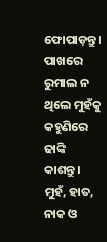ଫୋପାଡ଼ନ୍ତୁ। ପାଖରେ ରୁମାଲ ନ ଥିଲେ ମୁହଁକୁ କହୁଣିରେ ଢାଙ୍କି କାଶନ୍ତୁ। ମୁହଁ, ହାତ, ନାକ ଓ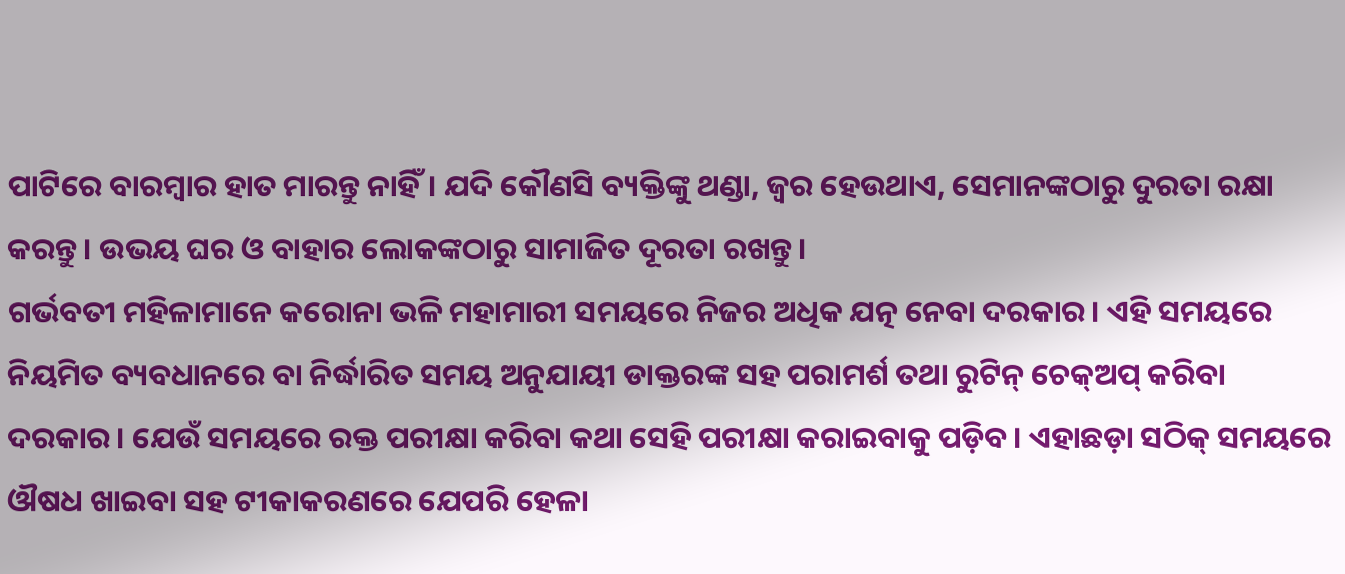ପାଟିରେ ବାରମ୍ବାର ହାତ ମାରନ୍ତୁ ନାହିଁ। ଯଦି କୌଣସି ବ୍ୟକ୍ତିଙ୍କୁ ଥଣ୍ଡା, ଜ୍ୱର ହେଉଥାଏ, ସେମାନଙ୍କଠାରୁ ଦୁରତା ରକ୍ଷା କରନ୍ତୁ। ଉଭୟ ଘର ଓ ବାହାର ଲୋକଙ୍କଠାରୁ ସାମାଜିତ ଦୂରତା ରଖନ୍ତୁ।
ଗର୍ଭବତୀ ମହିଳାମାନେ କରୋନା ଭଳି ମହାମାରୀ ସମୟରେ ନିଜର ଅଧିକ ଯତ୍ନ ନେବା ଦରକାର। ଏହି ସମୟରେ ନିୟମିତ ବ୍ୟବଧାନରେ ବା ନିର୍ଦ୍ଧାରିତ ସମୟ ଅନୁଯାୟୀ ଡାକ୍ତରଙ୍କ ସହ ପରାମର୍ଶ ତଥା ରୁଟିନ୍ ଚେକ୍ଅପ୍ କରିବା ଦରକାର। ଯେଉଁ ସମୟରେ ରକ୍ତ ପରୀକ୍ଷା କରିବା କଥା ସେହି ପରୀକ୍ଷା କରାଇବାକୁ ପଡ଼ିବ। ଏହାଛଡ଼ା ସଠିକ୍ ସମୟରେ ଔଷଧ ଖାଇବା ସହ ଟୀକାକରଣରେ ଯେପରି ହେଳା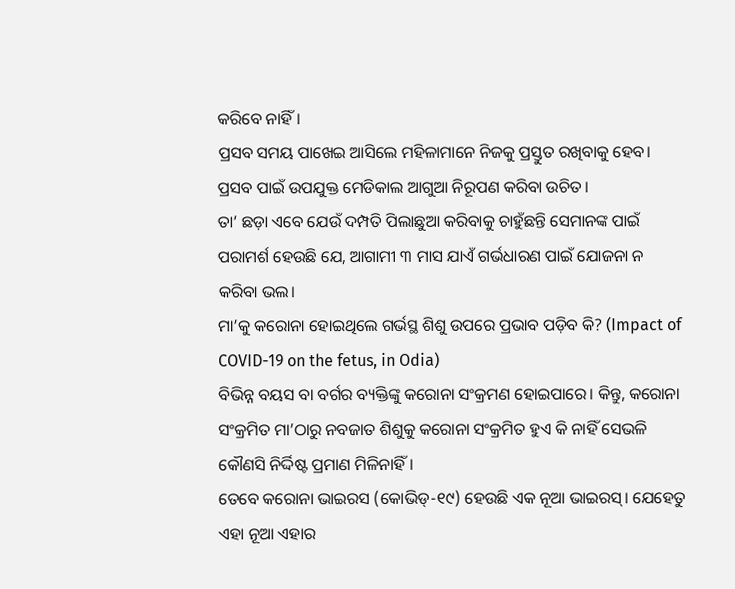କରିବେ ନାହିଁ।
ପ୍ରସବ ସମୟ ପାଖେଇ ଆସିଲେ ମହିଳାମାନେ ନିଜକୁ ପ୍ରସ୍ତୁତ ରଖିବାକୁ ହେବ। ପ୍ରସବ ପାଇଁ ଉପଯୁକ୍ତ ମେଡିକାଲ ଆଗୁଆ ନିରୂପଣ କରିବା ଉଚିତ।
ତା’ ଛଡ଼ା ଏବେ ଯେଉଁ ଦମ୍ପତି ପିଲାଛୁଆ କରିବାକୁ ଚାହୁଁଛନ୍ତି ସେମାନଙ୍କ ପାଇଁ ପରାମର୍ଶ ହେଉଛି ଯେ, ଆଗାମୀ ୩ ମାସ ଯାଏଁ ଗର୍ଭଧାରଣ ପାଇଁ ଯୋଜନା ନ କରିବା ଭଲ।
ମା’କୁ କରୋନା ହୋଇଥିଲେ ଗର୍ଭସ୍ଥ ଶିଶୁ ଉପରେ ପ୍ରଭାବ ପଡ଼ିବ କି? (Impact of COVID-19 on the fetus, in Odia)
ବିଭିନ୍ନ ବୟସ ବା ବର୍ଗର ବ୍ୟକ୍ତିଙ୍କୁ କରୋନା ସଂକ୍ରମଣ ହୋଇପାରେ। କିନ୍ତୁ, କରୋନା ସଂକ୍ରମିତ ମା’ଠାରୁ ନବଜାତ ଶିଶୁକୁ କରୋନା ସଂକ୍ରମିତ ହୁଏ କି ନାହିଁ ସେଭଳି କୌଣସି ନିର୍ଦ୍ଦିଷ୍ଟ ପ୍ରମାଣ ମିଳିନାହିଁ।
ତେବେ କରୋନା ଭାଇରସ (କୋଭିଡ୍-୧୯) ହେଉଛି ଏକ ନୂଆ ଭାଇରସ୍। ଯେହେତୁ ଏହା ନୂଆ ଏହାର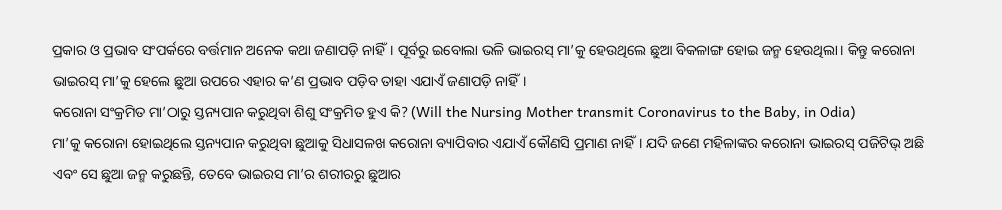ପ୍ରକାର ଓ ପ୍ରଭାବ ସଂପର୍କରେ ବର୍ତ୍ତମାନ ଅନେକ କଥା ଜଣାପଡ଼ି ନାହିଁ। ପୂର୍ବରୁ ଇବୋଲା ଭଳି ଭାଇରସ୍ ମା’କୁ ହେଉଥିଲେ ଛୁଆ ବିକଳାଙ୍ଗ ହୋଇ ଜନ୍ମ ହେଉଥିଲା। କିନ୍ତୁ କରୋନା ଭାଇରସ୍ ମା’କୁ ହେଲେ ଛୁଆ ଉପରେ ଏହାର କ’ଣ ପ୍ରଭାବ ପଡ଼ିବ ତାହା ଏଯାଏଁ ଜଣାପଡ଼ି ନାହିଁ।
କରୋନା ସଂକ୍ରମିତ ମା’ଠାରୁ ସ୍ତନ୍ୟପାନ କରୁଥିବା ଶିଶୁ ସଂକ୍ରମିତ ହୁଏ କି? (Will the Nursing Mother transmit Coronavirus to the Baby, in Odia)
ମା’କୁ କରୋନା ହୋଇଥିଲେ ସ୍ତନ୍ୟପାନ କରୁଥିବା ଛୁଆକୁ ସିଧାସଳଖ କରୋନା ବ୍ୟାପିବାର ଏଯାଏଁ କୌଣସି ପ୍ରମାଣ ନାହିଁ। ଯଦି ଜଣେ ମହିଳାଙ୍କର କରୋନା ଭାଇରସ୍ ପଜିଟିଭ୍ ଅଛି ଏବଂ ସେ ଛୁଆ ଜନ୍ମ କରୁଛନ୍ତି, ତେବେ ଭାଇରସ ମା’ର ଶରୀରରୁ ଛୁଆର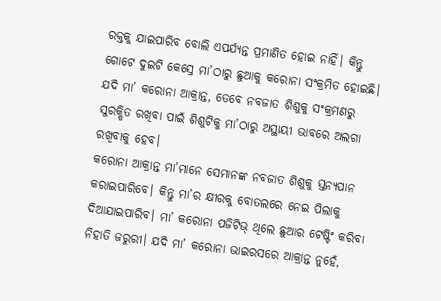ରକ୍ତକୁ ଯାଇପାରିବ ବୋଲି ଏପର୍ଯ୍ୟନ୍ତ ପ୍ରମାଣିତ ହୋଇ ନାହିଁ। କିନ୍ତୁ ଗୋଟେ ଦୁଇଟି କେସ୍ରେ ମା’ଠାରୁ ଛୁଆକୁ କରୋନା ସଂକ୍ରମିତ ହୋଇଛି। ଯଦି ମା’ କରୋନା ଆକ୍ରାନ୍ତ, ତେବେ ନବଜାତ ଶିଶୁକୁ ସଂକ୍ରମଣରୁ ସୁରକ୍ଷିତ ରଖିବା ପାଇଁ ଶିଶୁଟିକୁ ମା’ଠାରୁ ଅସ୍ଥାୟୀ ଭାବରେ ଅଲଗା ରଖିବାକୁ ହେବ।
କରୋନା ଆକ୍ରାନ୍ତ ମା’ମାନେ ସେମାନଙ୍କ ନବଜାତ ଶିଶୁକୁ ସ୍ତନ୍ୟପାନ କରାଇପାରିବେ। କିନ୍ତୁ ମା’ର କ୍ଷୀରକୁ ବୋତଲରେ ନେଇ ପିଲାକୁ ଦିଆଯାଇପାରିବ। ମା’ କରୋନା ପଜିଟିଭ୍ ଥିଲେ ଛୁଆର ଟେଷ୍ଟିଂ କରିବା ନିହାତି ଜରୁରୀ। ଯଦି ମା’ କରୋନା ଭାଇରସରେ ଆକ୍ରାନ୍ତ ନୁହେଁ,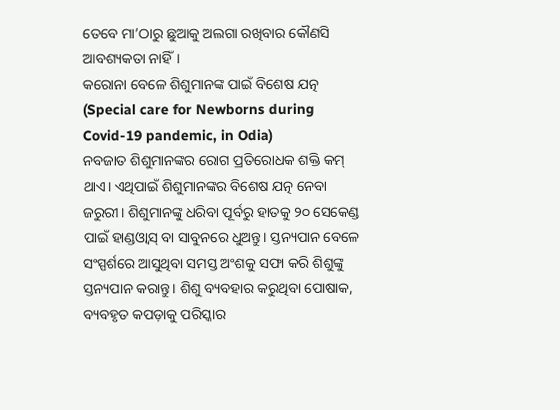ତେବେ ମା’ଠାରୁ ଛୁଆକୁ ଅଲଗା ରଖିବାର କୌଣସି ଆବଶ୍ୟକତା ନାହିଁ।
କରୋନା ବେଳେ ଶିଶୁମାନଙ୍କ ପାଇଁ ବିଶେଷ ଯତ୍ନ (Special care for Newborns during Covid-19 pandemic, in Odia)
ନବଜାତ ଶିଶୁମାନଙ୍କର ରୋଗ ପ୍ରତିରୋଧକ ଶକ୍ତି କମ୍ ଥାଏ। ଏଥିପାଇଁ ଶିଶୁମାନଙ୍କର ବିଶେଷ ଯତ୍ନ ନେବା ଜରୁରୀ। ଶିଶୁମାନଙ୍କୁ ଧରିବା ପୂର୍ବରୁ ହାତକୁ ୨୦ ସେକେଣ୍ଡ ପାଇଁ ହାଣ୍ଡଓ୍ୱାସ୍ ବା ସାବୁନରେ ଧୁଅନ୍ତୁ। ସ୍ତନ୍ୟପାନ ବେଳେ ସଂସ୍ପର୍ଶରେ ଆସୁଥିବା ସମସ୍ତ ଅଂଶକୁ ସଫା କରି ଶିଶୁଙ୍କୁ ସ୍ତନ୍ୟପାନ କରାନ୍ତୁ। ଶିଶୁ ବ୍ୟବହାର କରୁଥିବା ପୋଷାକ, ବ୍ୟବହୃତ କପଡ଼ାକୁ ପରିସ୍କାର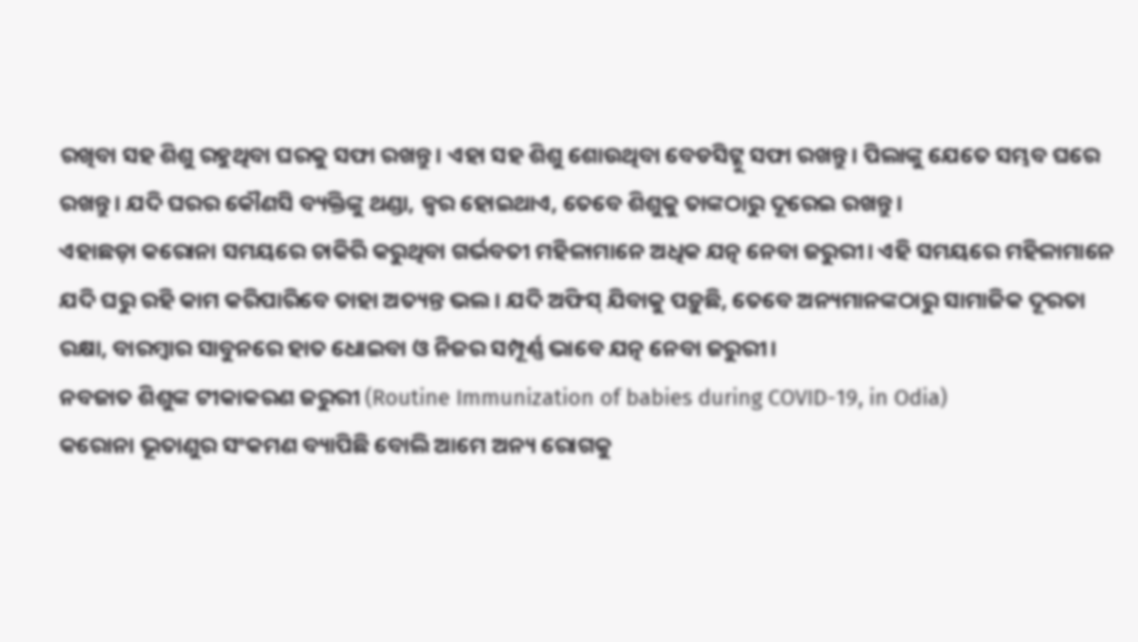ରଖିବା ସହ ଶିଶୁ ରହୁଥିବା ଘରକୁ ସଫା ରଖନ୍ତୁ। ଏହା ସହ ଶିଶୁ ଶୋଉଥିବା ବେଡସିଟ୍କୁ ସଫା ରଖନ୍ତୁ। ପିଲାଙ୍କୁ ଯେତେ ସମ୍ଭବ ଘରେ ରଖନ୍ତୁ। ଯଦି ଘରର କୌଣସି ବ୍ୟକ୍ତିଙ୍କୁ ଥଣ୍ଡା, ଜ୍ୱର ହୋଇଥାଏ, ତେବେ ଶିଶୁକୁ ତାଙ୍କଠାରୁ ଦୂରେଇ ରଖନ୍ତୁ।
ଏହାଛଡ଼ା କରୋନା ସମୟରେ ଚାକିରି କରୁଥିବା ଗର୍ଭବତୀ ମହିଳାମାନେ ଅଧିକ ଯତ୍ନ ନେବା ଜରୁରୀ। ଏହି ସମୟରେ ମହିଳାମାନେ ଯଦି ଘରୁ ରହି କାମ କରିପାରିବେ ତାହା ଅତ୍ୟନ୍ତ ଭଲ। ଯଦି ଅଫିସ୍ ଯିବାକୁ ପଡ଼ୁଛି, ତେବେ ଅନ୍ୟମାନଙ୍କଠାରୁ ସାମାଜିକ ଦୂରତା ରକ୍ଷା, ବାରମ୍ବାର ସାବୁନରେ ହାତ ଧୋଇବା ଓ ନିଜର ସମ୍ପୂର୍ଣ୍ଣ ଭାବେ ଯତ୍ନ ନେବା ଜରୁରୀ।
ନବଜାତ ଶିଶୁଙ୍କ ଟୀକାକରଣ ଜରୁରୀ (Routine Immunization of babies during COVID-19, in Odia)
କରୋନା ଭୂତାଣୁର ସଂକମଣ ବ୍ୟାପିଛି ବୋଲି ଆମେ ଅନ୍ୟ ରୋଗକୁ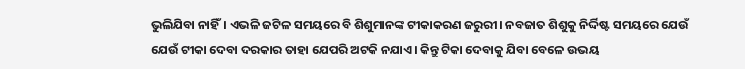ଭୁଲିଯିବା ନାହିଁ। ଏଭଳି ଜଟିଳ ସମୟରେ ବି ଶିଶୁମାନଙ୍କ ଟୀକାକରଣ ଜରୁରୀ। ନବଜାତ ଶିଶୁକୁ ନିର୍ଦ୍ଦିଷ୍ଟ ସମୟରେ ଯେଉଁ ଯେଉଁ ଟୀକା ଦେବା ଦରକାର ତାହା ଯେପରି ଅଟକି ନଯାଏ। କିନ୍ତୁ ଟିକା ଦେବାକୁ ଯିବା ବେଳେ ଉଭୟ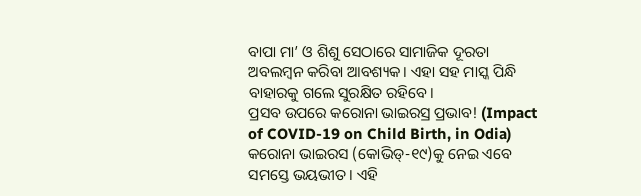ବାପା ମା’ ଓ ଶିଶୁ ସେଠାରେ ସାମାଜିକ ଦୂରତା ଅବଲମ୍ବନ କରିବା ଆବଶ୍ୟକ। ଏହା ସହ ମାସ୍କ ପିନ୍ଧି ବାହାରକୁ ଗଲେ ସୁରକ୍ଷିତ ରହିବେ।
ପ୍ରସବ ଉପରେ କରୋନା ଭାଇରସ୍ର ପ୍ରଭାବ! (Impact of COVID-19 on Child Birth, in Odia)
କରୋନା ଭାଇରସ (କୋଭିଡ୍-୧୯)କୁ ନେଇ ଏବେ ସମସ୍ତେ ଭୟଭୀତ। ଏହି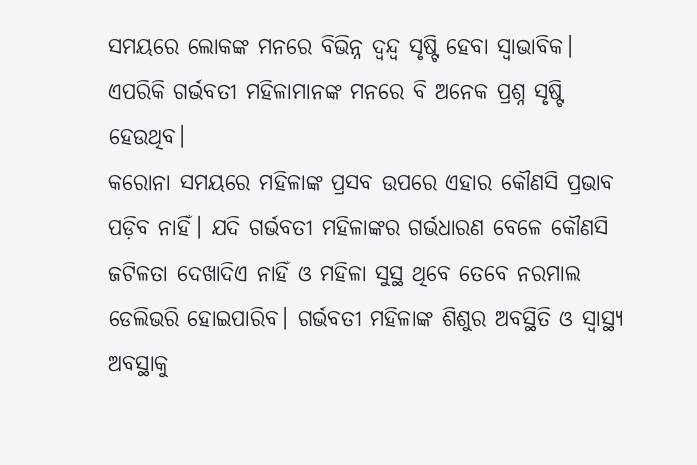ସମୟରେ ଲୋକଙ୍କ ମନରେ ବିଭିନ୍ନ ଦ୍ୱନ୍ଦ୍ୱ ସୃଷ୍ଟି ହେବା ସ୍ୱାଭାବିକ। ଏପରିକି ଗର୍ଭବତୀ ମହିଳାମାନଙ୍କ ମନରେ ବି ଅନେକ ପ୍ରଶ୍ନ ସୃଷ୍ଟି ହେଉଥିବ।
କରୋନା ସମୟରେ ମହିଳାଙ୍କ ପ୍ରସବ ଉପରେ ଏହାର କୌଣସି ପ୍ରଭାବ ପଡ଼ିବ ନାହିଁ। ଯଦି ଗର୍ଭବତୀ ମହିଳାଙ୍କର ଗର୍ଭଧାରଣ ବେଳେ କୌଣସି ଜଟିଳତା ଦେଖାଦିଏ ନାହିଁ ଓ ମହିଳା ସୁସ୍ଥ ଥିବେ ତେବେ ନରମାଲ ଡେଲିଭରି ହୋଇପାରିବ। ଗର୍ଭବତୀ ମହିଳାଙ୍କ ଶିଶୁର ଅବସ୍ଥିତି ଓ ସ୍ୱାସ୍ଥ୍ୟ ଅବସ୍ଥାକୁ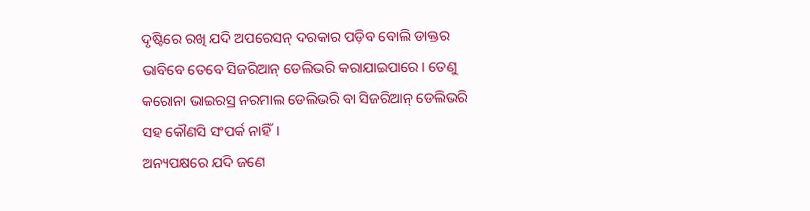ଦୃଷ୍ଟିରେ ରଖି ଯଦି ଅପରେସନ୍ ଦରକାର ପଡ଼ିବ ବୋଲି ଡାକ୍ତର ଭାବିବେ ତେବେ ସିଜରିଆନ୍ ଡେଲିଭରି କରାଯାଇପାରେ। ତେଣୁ କରୋନା ଭାଇରସ୍ର ନରମାଲ ଡେଲିଭରି ବା ସିଜରିଆନ୍ ଡେଲିଭରି ସହ କୌଣସି ସଂପର୍କ ନାହିଁ।
ଅନ୍ୟପକ୍ଷରେ ଯଦି ଜଣେ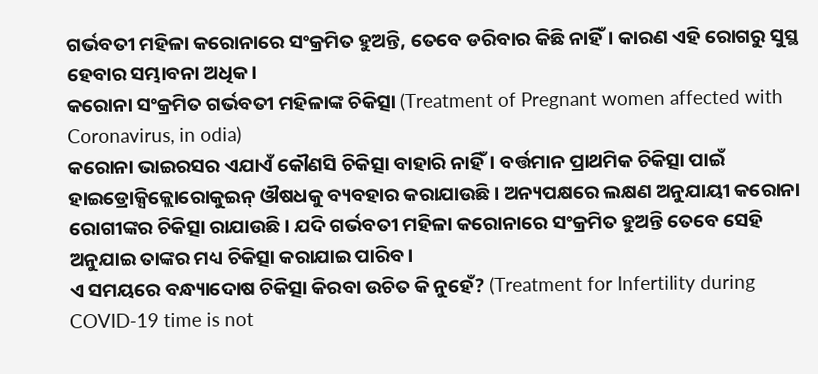ଗର୍ଭବତୀ ମହିଳା କରୋନାରେ ସଂକ୍ରମିତ ହୁଅନ୍ତି, ତେବେ ଡରିବାର କିଛି ନାହିଁ। କାରଣ ଏହି ରୋଗରୁ ସୁସ୍ଥ ହେବାର ସମ୍ଭାବନା ଅଧିକ।
କରୋନା ସଂକ୍ରମିତ ଗର୍ଭବତୀ ମହିଳାଙ୍କ ଚିକିତ୍ସା (Treatment of Pregnant women affected with Coronavirus, in odia)
କରୋନା ଭାଇରସର ଏଯାଏଁ କୌଣସି ଚିକିତ୍ସା ବାହାରି ନାହିଁ। ବର୍ତ୍ତମାନ ପ୍ରାଥମିକ ଚିକିତ୍ସା ପାଇଁ ହାଇଡ୍ରୋକ୍ସିକ୍ଲୋରୋକୁଇନ୍ ଔଷଧକୁ ବ୍ୟବହାର କରାଯାଉଛି। ଅନ୍ୟପକ୍ଷରେ ଲକ୍ଷଣ ଅନୁଯାୟୀ କରୋନା ରୋଗୀଙ୍କର ଚିକିତ୍ସା ରାଯାଉଛି। ଯଦି ଗର୍ଭବତୀ ମହିଳା କରୋନାରେ ସଂକ୍ରମିତ ହୁଅନ୍ତି ତେବେ ସେହି ଅନୁଯାଇ ତାଙ୍କର ମଧ୍ୟ ଚିକିତ୍ସା କରାଯାଇ ପାରିବ।
ଏ ସମୟରେ ବନ୍ଧ୍ୟାଦୋଷ ଚିକିତ୍ସା କିରବା ଉଚିତ କି ନୁହେଁ? (Treatment for Infertility during COVID-19 time is not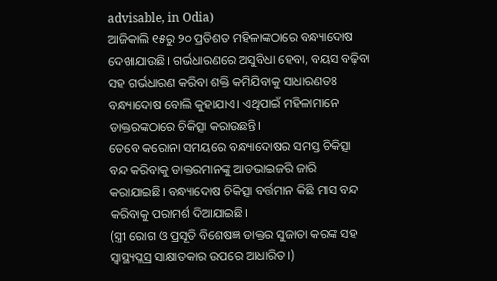advisable, in Odia)
ଆଜିକାଲି ୧୫ରୁ ୨୦ ପ୍ରତିଶତ ମହିଳାଙ୍କଠାରେ ବନ୍ଧ୍ୟାଦୋଷ ଦେଖାଯାଉଛି। ଗର୍ଭଧାରଣରେ ଅସୁବିଧା ହେବା, ବୟସ ବଢ଼ିବା ସହ ଗର୍ଭଧାରଣ କରିବା ଶକ୍ତି କମିଯିବାକୁ ସାଧାରଣତଃ ବନ୍ଧ୍ୟାଦୋଷ ବୋଲି କୁହାଯାଏ। ଏଥିପାଇଁ ମହିଳାମାନେ ଡାକ୍ତରଙ୍କଠାରେ ଚିକିତ୍ସା କରାଉଛନ୍ତି।
ତେବେ କରୋନା ସମୟରେ ବନ୍ଧ୍ୟାଦୋଷର ସମସ୍ତ ଚିକିତ୍ସା ବନ୍ଦ କରିବାକୁ ଡାକ୍ତରମାନଙ୍କୁ ଆଡଭାଇଜରି ଜାରି କରାଯାଇଛି। ବନ୍ଧ୍ୟାଦୋଷ ଚିକିତ୍ସା ବର୍ତ୍ତମାନ କିଛି ମାସ ବନ୍ଦ କରିବାକୁ ପରାମର୍ଶ ଦିଆଯାଇଛି।
(ସ୍ତ୍ରୀ ରୋଗ ଓ ପ୍ରସୂତି ବିଶେଷଜ୍ଞ ଡାକ୍ତର ସୁଜାତା କରଙ୍କ ସହ ସ୍ୱାସ୍ଥ୍ୟପ୍ଲସ୍ର ସାକ୍ଷାତକାର ଉପରେ ଆଧାରିତ।)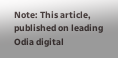Note: This article, published on leading Odia digital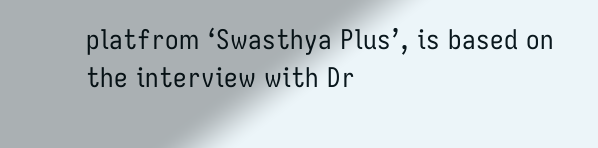platfrom ‘Swasthya Plus’, is based on the interview with Dr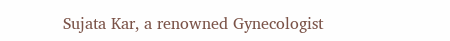Sujata Kar, a renowned Gynecologist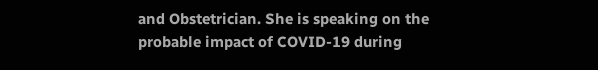and Obstetrician. She is speaking on the probable impact of COVID-19 during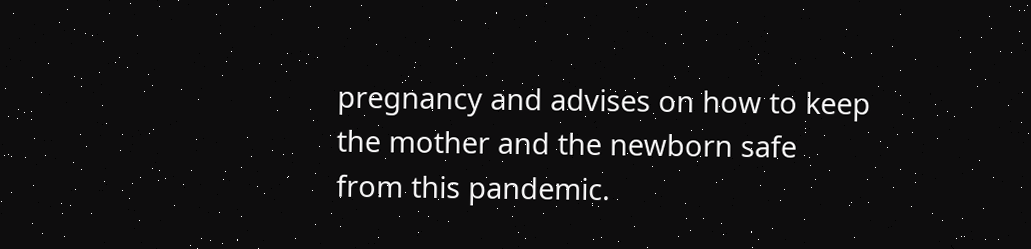pregnancy and advises on how to keep the mother and the newborn safe from this pandemic.